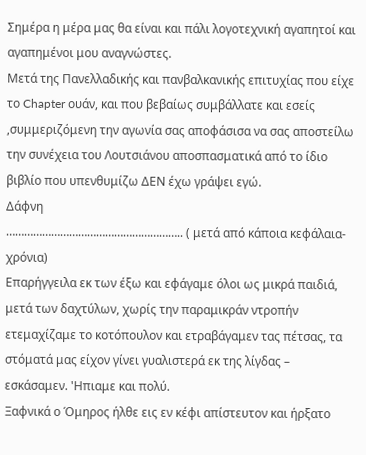Σημέρα η μέρα μας θα είναι και πάλι λογοτεχνική αγαπητοί και αγαπημένοι μου αναγνώστες.
Μετά της Πανελλαδικής και πανβαλκανικής επιτυχίας που είχε το Chapter ουάν, και που βεβαίως συμβάλλατε και εσείς ,συμμεριζόμενη την αγωνία σας αποφάσισα να σας αποστείλω την συνέχεια του Λουτσιάνου αποσπασματικά από το ίδιο βιβλίο που υπενθυμίζω ΔΕΝ έχω γράψει εγώ.
Δάφνη
………………………………………………….. ( μετά από κάποια κεφάλαια-χρόνια)
Επαρήγγειλα εκ των έξω και εφάγαμε όλοι ως μικρά παιδιά, μετά των δαχτύλων, χωρίς την παραμικράν ντροπήν ετεμαχίζαμε το κοτόπουλον και ετραβάγαμεν τας πέτσας, τα στόματά μας είχον γίνει γυαλιστερά εκ της λίγδας – εσκάσαμεν. 'Ηπιαμε και πολύ.
Ξαφνικά ο Όμηρος ήλθε εις εν κέφι απίστευτον και ήρξατο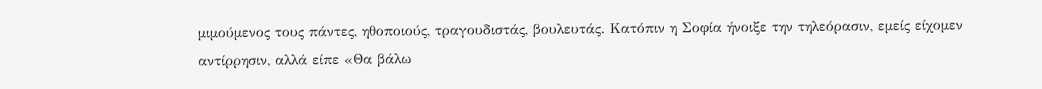μιμούμενος τους πάντες, ηθοποιούς, τραγουδιστάς, βουλευτάς. Κατόπιν η Σοφία ήνοιξε την τηλεόρασιν, εμείς είχομεν αντίρρησιν, αλλά είπε «Θα βάλω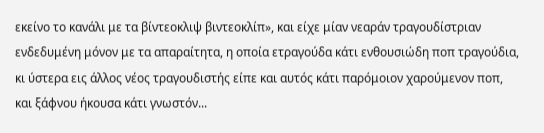εκείνο το κανάλι με τα βίντεοκλιψ βιντεοκλίπ», και είχε μίαν νεαράν τραγουδίστριαν ενδεδυμένη μόνον με τα απαραίτητα, η οποία ετραγούδα κάτι ενθουσιώδη ποπ τραγούδια, κι ύστερα εις άλλος νέος τραγουδιστής είπε και αυτός κάτι παρόμοιον χαρούμενον ποπ, και ξάφνου ήκουσα κάτι γνωστόν...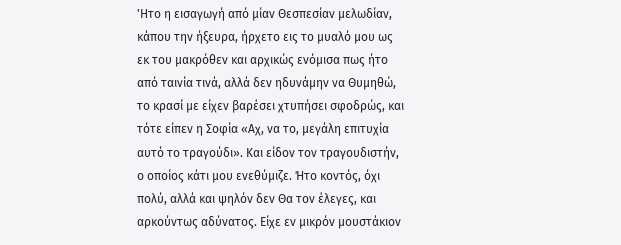'Ητο η εισαγωγή από μίαν Θεσπεσίαν μελωδίαν, κάπου την ήξευρα, ήρχετο εις το μυαλό μου ως εκ του μακρόθεν και αρχικώς ενόμισα πως ήτο από ταινία τινά, αλλά δεν ηδυνάμην να Θυμηθώ, το κρασί με είχεν βαρέσει χτυπήσει σφοδρώς, και τότε είπεν η Σοφία «Αχ, να το, μεγάλη επιτυχία αυτό το τραγούδι». Και είδον τον τραγουδιστήν, ο οποίος κάτι μου ενεθύμιζε. Ήτο κοντός, όχι πολύ, αλλά και ψηλόν δεν Θα τον έλεγες, και αρκούντως αδύνατος. Είχε εν μικρόν μουστάκιον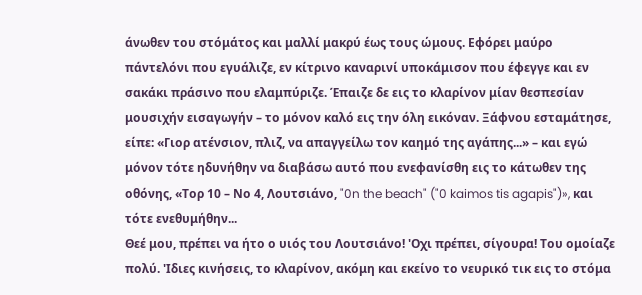άνωθεν του στόμάτος και μαλλί μακρύ έως τους ώμους. Εφόρει μαύρο πάντελόνι που εγυάλιζε, εν κίτρινο καναρινί υποκάμισον που έφεγγε και εν σακάκι πράσινο που ελαμπύριζε. Έπαιζε δε εις το κλαρίνον μίαν θεσπεσίαν μουσιχήν εισαγωγήν – το μόνον καλό εις την όλη εικόναν. Ξάφνου εσταμάτησε, είπε: «Γιορ ατένσιον, πλιζ, να απαγγείλω τον καημό της αγάπης...» – και εγώ μόνον τότε ηδυνήθην να διαβάσω αυτό που ενεφανίσθη εις το κάτωθεν της οθόνης, «Τορ 10 – Νο 4, Λουτσιάνο, "0n the beach" ("0 kaimos tis agapis")», και τότε ενεθυμήθην...
Θεέ μου, πρέπει να ήτο ο υιός του Λουτσιάνο! 'Οχι πρέπει, σίγουρα! Του ομοίαζε πολύ. 'Ιδιες κινήσεις, το κλαρίνον, ακόμη και εκείνο το νευρικό τικ εις το στόμα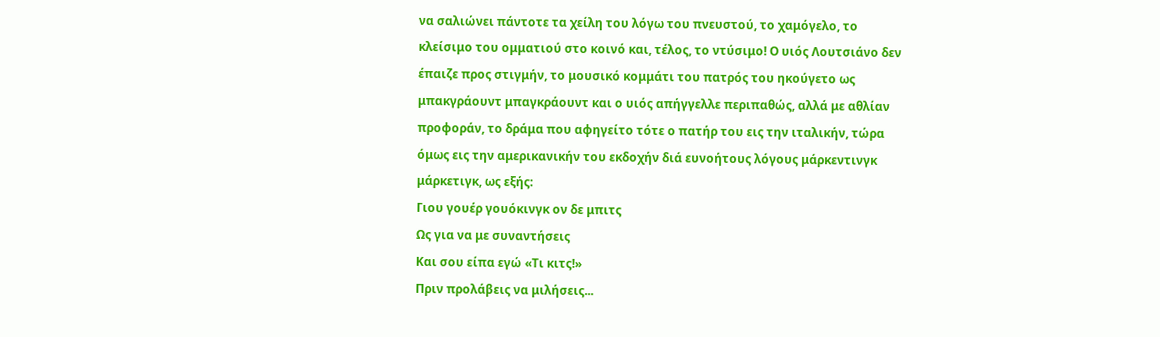να σαλιώνει πάντοτε τα χείλη του λόγω του πνευστού, το χαμόγελο, το κλείσιμο του ομματιού στο κοινό και, τέλος, το ντύσιμο! Ο υιός Λουτσιάνο δεν έπαιζε προς στιγμήν, το μουσικό κομμάτι του πατρός του ηκούγετο ως μπακγράουντ μπαγκράουντ και ο υιός απήγγελλε περιπαθώς, αλλά με αθλίαν προφοράν, το δράμα που αφηγείτο τότε ο πατήρ του εις την ιταλικήν, τώρα όμως εις την αμερικανικήν του εκδοχήν διά ευνοήτους λόγους μάρκεντινγκ μάρκετιγκ, ως εξής:
Γιου γουέρ γουόκινγκ ον δε μπιτς
Ως για να με συναντήσεις
Και σου είπα εγώ «Τι κιτς!»
Πριν προλάβεις να μιλήσεις...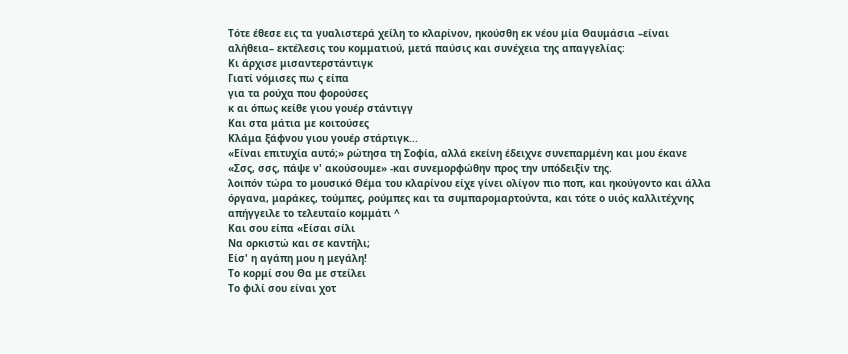Τότε έθεσε εις τα γυαλιστερά χείλη το κλαρίνον, ηκούσθη εκ νέου μία Θαυμάσια –είναι αλήθεια– εκτέλεσις του κομματιού, μετά παύσις και συνέχεια της απαγγελίας:
Κι άρχισε μισαντερστάντιγκ
Γιατί νόμισες πω ς είπα
για τα ρούχα που φορούσες
κ αι όπως κείθε γιου γουέρ στάντιγγ
Και στα μάτια με κοιτούσες
Κλάμα ξάφνου γιου γουέρ στάρτιγκ...
«Είναι επιτυχία αυτό;» ρώτησα τη Σοφία, αλλά εκείνη έδειχνε συνεπαρμένη και μου έκανε «Σσς, σσς, πάψε ν' ακούσουμε» -και συνεμορφώθην προς την υπόδειξίν της.
λοιπόν τώρα το μουσικό Θέμα του κλαρίνου είχε γίνει ολίγον πιο ποπ, και ηκούγοντο και άλλα όργανα, μαράκες, τούμπες, ρούμπες και τα συμπαρομαρτούντα, και τότε ο υιός καλλιτέχνης απήγγειλε το τελευταίο κομμάτι ^
Και σου είπα «Είσαι σίλι
Να ορκιστώ και σε καντήλι;
Είσ' η αγάπη μου η μεγάλη!
Το κορμί σου Θα με στείλει
Το φιλί σου είναι χοτ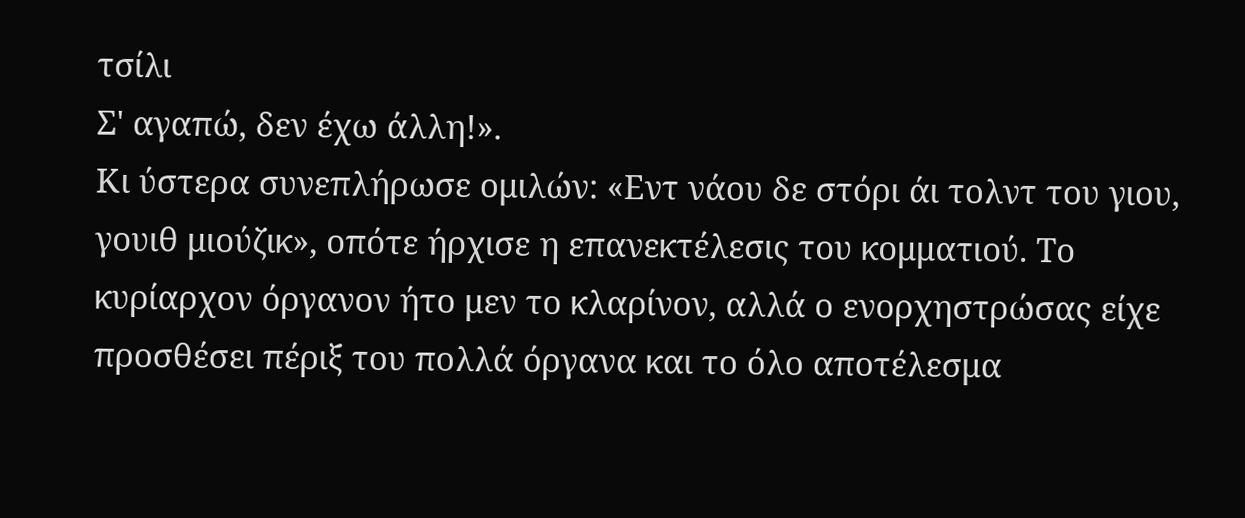τσίλι
Σ' αγαπώ, δεν έχω άλλη!».
Κι ύστερα συνεπλήρωσε ομιλών: «Εντ νάου δε στόρι άι τολντ του γιου, γουιθ μιούζικ», οπότε ήρχισε η επανεκτέλεσις του κομματιού. Το κυρίαρχον όργανον ήτο μεν το κλαρίνον, αλλά ο ενορχηστρώσας είχε προσθέσει πέριξ του πολλά όργανα και το όλο αποτέλεσμα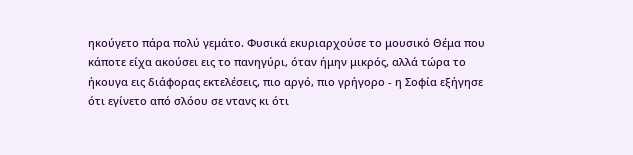ηκούγετο πάρα πολύ γεμάτο. Φυσικά εκυριαρχούσε το μουσικό Θέμα που κάποτε είχα ακούσει εις το πανηγύρι, όταν ήμην μικρός, αλλά τώρα το ήκουγα εις διάφορας εκτελέσεις, πιο αργό, πιο γρήγορο - η Σοφία εξήγησε ότι εγίνετο από σλόου σε ντανς κι ότι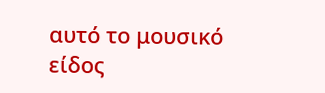αυτό το μουσικό είδος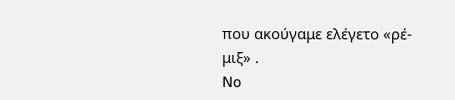που ακούγαμε ελέγετο «ρέ-μιξ» .
No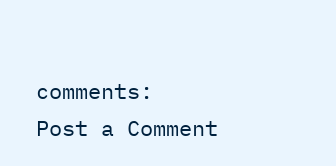comments:
Post a Comment